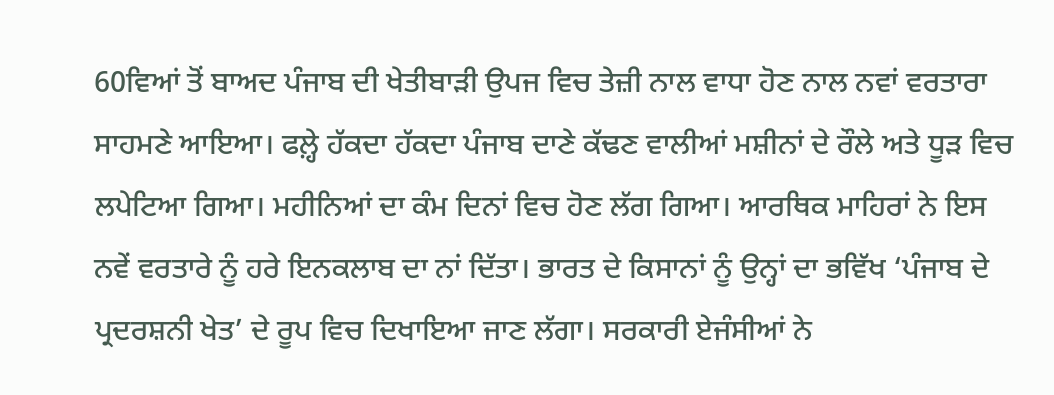60ਵਿਆਂ ਤੋਂ ਬਾਅਦ ਪੰਜਾਬ ਦੀ ਖੇਤੀਬਾੜੀ ਉਪਜ ਵਿਚ ਤੇਜ਼ੀ ਨਾਲ ਵਾਧਾ ਹੋਣ ਨਾਲ ਨਵਾਂ ਵਰਤਾਰਾ ਸਾਹਮਣੇ ਆਇਆ। ਫਲ਼੍ਹੇ ਹੱਕਦਾ ਹੱਕਦਾ ਪੰਜਾਬ ਦਾਣੇ ਕੱਢਣ ਵਾਲੀਆਂ ਮਸ਼ੀਨਾਂ ਦੇ ਰੌਲੇ ਅਤੇ ਧੂੜ ਵਿਚ ਲਪੇਟਿਆ ਗਿਆ। ਮਹੀਨਿਆਂ ਦਾ ਕੰਮ ਦਿਨਾਂ ਵਿਚ ਹੋਣ ਲੱਗ ਗਿਆ। ਆਰਥਿਕ ਮਾਹਿਰਾਂ ਨੇ ਇਸ ਨਵੇਂ ਵਰਤਾਰੇ ਨੂੰ ਹਰੇ ਇਨਕਲਾਬ ਦਾ ਨਾਂ ਦਿੱਤਾ। ਭਾਰਤ ਦੇ ਕਿਸਾਨਾਂ ਨੂੰ ਉਨ੍ਹਾਂ ਦਾ ਭਵਿੱਖ ‘ਪੰਜਾਬ ਦੇ ਪ੍ਰਦਰਸ਼ਨੀ ਖੇਤ’ ਦੇ ਰੂਪ ਵਿਚ ਦਿਖਾਇਆ ਜਾਣ ਲੱਗਾ। ਸਰਕਾਰੀ ਏਜੰਸੀਆਂ ਨੇ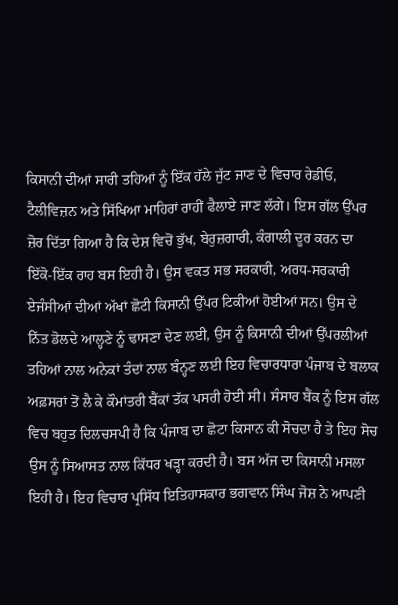ਕਿਸਾਨੀ ਦੀਆਂ ਸਾਰੀ ਤਹਿਆਂ ਨੂੰ ਇੱਕ ਹੱਲੇ ਜੁੱਟ ਜਾਣ ਦੇ ਵਿਚਾਰ ਰੇਡੀਓ, ਟੈਲੀਵਿਜ਼ਨ ਅਤੇ ਸਿੱਖਿਆ ਮਾਹਿਰਾਂ ਰਾਹੀਂ ਫੈਲਾਏ ਜਾਣ ਲੱਗੇ। ਇਸ ਗੱਲ ਉੱਪਰ ਜ਼ੋਰ ਦਿੱਤਾ ਗਿਆ ਹੈ ਕਿ ਦੇਸ਼ ਵਿਚੋਂ ਭੁੱਖ, ਬੇਰੁਜ਼ਗਾਰੀ, ਕੰਗਾਲੀ ਦੂਰ ਕਰਨ ਦਾ ਇੱਕੋ-ਇੱਕ ਰਾਹ ਬਸ ਇਹੀ ਹੈ। ਉਸ ਵਕਤ ਸਭ ਸਰਕਾਰੀ, ਅਰਧ-ਸਰਕਾਰੀ ਏਜੰਸੀਆਂ ਦੀਆਂ ਅੱਖਾਂ ਛੋਟੀ ਕਿਸਾਨੀ ਉੱਪਰ ਟਿਕੀਆਂ ਹੋਈਆਂ ਸਨ। ਉਸ ਦੇ ਨਿੱਤ ਡੋਲਦੇ ਆਲ੍ਹਣੇ ਨੂੰ ਢਾਸਣਾ ਦੇਣ ਲਈ, ਉਸ ਨੂੰ ਕਿਸਾਨੀ ਦੀਆਂ ਉੱਪਰਲੀਆਂ ਤਹਿਆਂ ਨਾਲ ਅਨੇਕਾਂ ਤੰਦਾਂ ਨਾਲ ਬੰਨ੍ਹਣ ਲਈ ਇਹ ਵਿਚਾਰਧਾਰਾ ਪੰਜਾਬ ਦੇ ਬਲਾਕ ਅਫ਼ਸਰਾਂ ਤੋਂ ਲੈ ਕੇ ਕੌਮਾਂਤਰੀ ਬੈਂਕਾਂ ਤੱਕ ਪਸਰੀ ਹੋਈ ਸੀ। ਸੰਸਾਰ ਬੈਂਕ ਨੂੰ ਇਸ ਗੱਲ ਵਿਚ ਬਹੁਤ ਦਿਲਚਸਪੀ ਹੈ ਕਿ ਪੰਜਾਬ ਦਾ ਛੋਟਾ ਕਿਸਾਨ ਕੀ ਸੋਚਦਾ ਹੈ ਤੇ ਇਹ ਸੋਚ ਉਸ ਨੂੰ ਸਿਆਸਤ ਨਾਲ ਕਿੱਧਰ ਖੜ੍ਹਾ ਕਰਦੀ ਹੈ। ਬਸ ਅੱਜ ਦਾ ਕਿਸਾਨੀ ਮਸਲਾ ਇਹੀ ਹੈ। ਇਹ ਵਿਚਾਰ ਪ੍ਰਸਿੱਧ ਇਤਿਹਾਸਕਾਰ ਭਗਵਾਨ ਸਿੰਘ ਜੋਸ਼ ਨੇ ਆਪਣੀ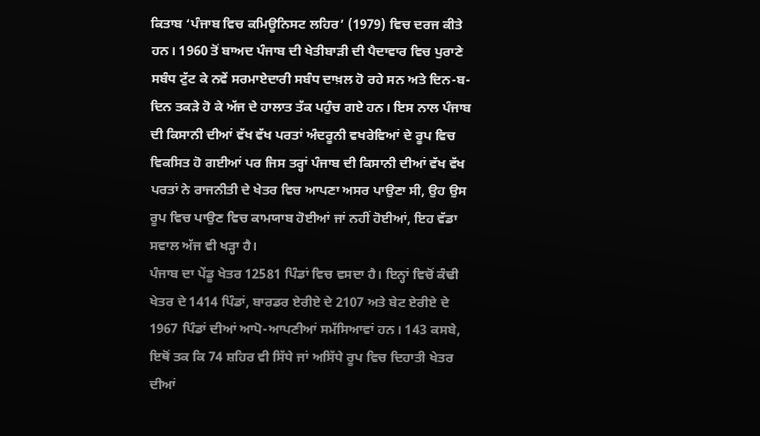ਕਿਤਾਬ ‘ਪੰਜਾਬ ਵਿਚ ਕਮਿਊਨਿਸਟ ਲਹਿਰ’ (1979) ਵਿਚ ਦਰਜ ਕੀਤੇ ਹਨ। 1960 ਤੋਂ ਬਾਅਦ ਪੰਜਾਬ ਦੀ ਖੇਤੀਬਾੜੀ ਦੀ ਪੈਦਾਵਾਰ ਵਿਚ ਪੁਰਾਣੇ ਸਬੰਧ ਟੁੱਟ ਕੇ ਨਵੇਂ ਸਰਮਾਏਦਾਰੀ ਸਬੰਧ ਦਾਖ਼ਲ ਹੋ ਰਹੇ ਸਨ ਅਤੇ ਦਿਨ-ਬ-ਦਿਨ ਤਕੜੇ ਹੋ ਕੇ ਅੱਜ ਦੇ ਹਾਲਾਤ ਤੱਕ ਪਹੁੰਚ ਗਏ ਹਨ। ਇਸ ਨਾਲ ਪੰਜਾਬ ਦੀ ਕਿਸਾਨੀ ਦੀਆਂ ਵੱਖ ਵੱਖ ਪਰਤਾਂ ਅੰਦਰੂਨੀ ਵਖਰੇਵਿਆਂ ਦੇ ਰੂਪ ਵਿਚ ਵਿਕਸਿਤ ਹੋ ਗਈਆਂ ਪਰ ਜਿਸ ਤਰ੍ਹਾਂ ਪੰਜਾਬ ਦੀ ਕਿਸਾਨੀ ਦੀਆਂ ਵੱਖ ਵੱਖ ਪਰਤਾਂ ਨੇ ਰਾਜਨੀਤੀ ਦੇ ਖੇਤਰ ਵਿਚ ਆਪਣਾ ਅਸਰ ਪਾਉਣਾ ਸੀ, ਉਹ ਉਸ ਰੂਪ ਵਿਚ ਪਾਉਣ ਵਿਚ ਕਾਮਯਾਬ ਹੋਈਆਂ ਜਾਂ ਨਹੀਂ ਹੋਈਆਂ, ਇਹ ਵੱਡਾ ਸਵਾਲ ਅੱਜ ਵੀ ਖੜ੍ਹਾ ਹੈ।
ਪੰਜਾਬ ਦਾ ਪੇਂਡੂ ਖੇਤਰ 12581 ਪਿੰਡਾਂ ਵਿਚ ਵਸਦਾ ਹੈ। ਇਨ੍ਹਾਂ ਵਿਚੋਂ ਕੰਢੀ ਖੇਤਰ ਦੇ 1414 ਪਿੰਡਾਂ, ਬਾਰਡਰ ਏਰੀਏ ਦੇ 2107 ਅਤੇ ਬੇਟ ਏਰੀਏ ਦੇ 1967 ਪਿੰਡਾਂ ਦੀਆਂ ਆਪੋ-ਆਪਣੀਆਂ ਸਮੱਸਿਆਵਾਂ ਹਨ। 143 ਕਸਬੇ, ਇਥੋਂ ਤਕ ਕਿ 74 ਸ਼ਹਿਰ ਵੀ ਸਿੱਧੇ ਜਾਂ ਅਸਿੱਧੇ ਰੂਪ ਵਿਚ ਦਿਹਾਤੀ ਖੇਤਰ ਦੀਆਂ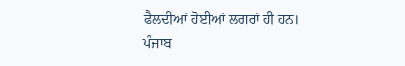ਫੈਲਦੀਆਂ ਹੋਈਆਂ ਲਗਰਾਂ ਹੀ ਹਨ। ਪੰਜਾਬ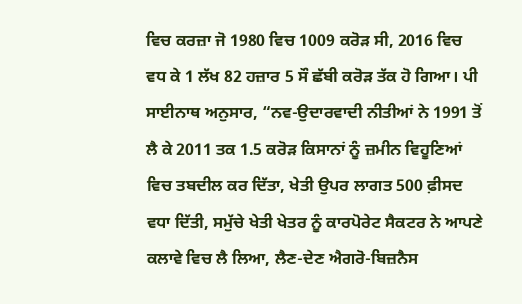ਵਿਚ ਕਰਜ਼ਾ ਜੋ 1980 ਵਿਚ 1009 ਕਰੋੜ ਸੀ, 2016 ਵਿਚ ਵਧ ਕੇ 1 ਲੱਖ 82 ਹਜ਼ਾਰ 5 ਸੌ ਛੱਬੀ ਕਰੋੜ ਤੱਕ ਹੋ ਗਿਆ। ਪੀ ਸਾਈਨਾਥ ਅਨੁਸਾਰ, “ਨਵ-ਉਦਾਰਵਾਦੀ ਨੀਤੀਆਂ ਨੇ 1991 ਤੋਂ ਲੈ ਕੇ 2011 ਤਕ 1.5 ਕਰੋੜ ਕਿਸਾਨਾਂ ਨੂੰ ਜ਼ਮੀਨ ਵਿਹੂਣਿਆਂ ਵਿਚ ਤਬਦੀਲ ਕਰ ਦਿੱਤਾ, ਖੇਤੀ ਉਪਰ ਲਾਗਤ 500 ਫ਼ੀਸਦ ਵਧਾ ਦਿੱਤੀ, ਸਮੁੱਚੇ ਖੇਤੀ ਖੇਤਰ ਨੂੰ ਕਾਰਪੋਰੇਟ ਸੈਕਟਰ ਨੇ ਆਪਣੇ ਕਲਾਵੇ ਵਿਚ ਲੈ ਲਿਆ, ਲੈਣ-ਦੇਣ ਐਗਰੋ-ਬਿਜ਼ਨੈਸ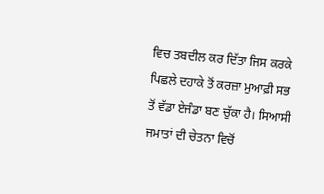ਵਿਚ ਤਬਦੀਲ ਕਰ ਦਿੱਤਾ ਜਿਸ ਕਰਕੇ ਪਿਛਲੇ ਦਹਾਕੇ ਤੋਂ ਕਰਜ਼ਾ ਮੁਆਫ਼ੀ ਸਭ ਤੋਂ ਵੱਡਾ ਏਜੰਡਾ ਬਣ ਚੁੱਕਾ ਹੈ। ਸਿਆਸੀ ਜਮਾਤਾਂ ਦੀ ਚੇਤਨਾ ਵਿਚੋਂ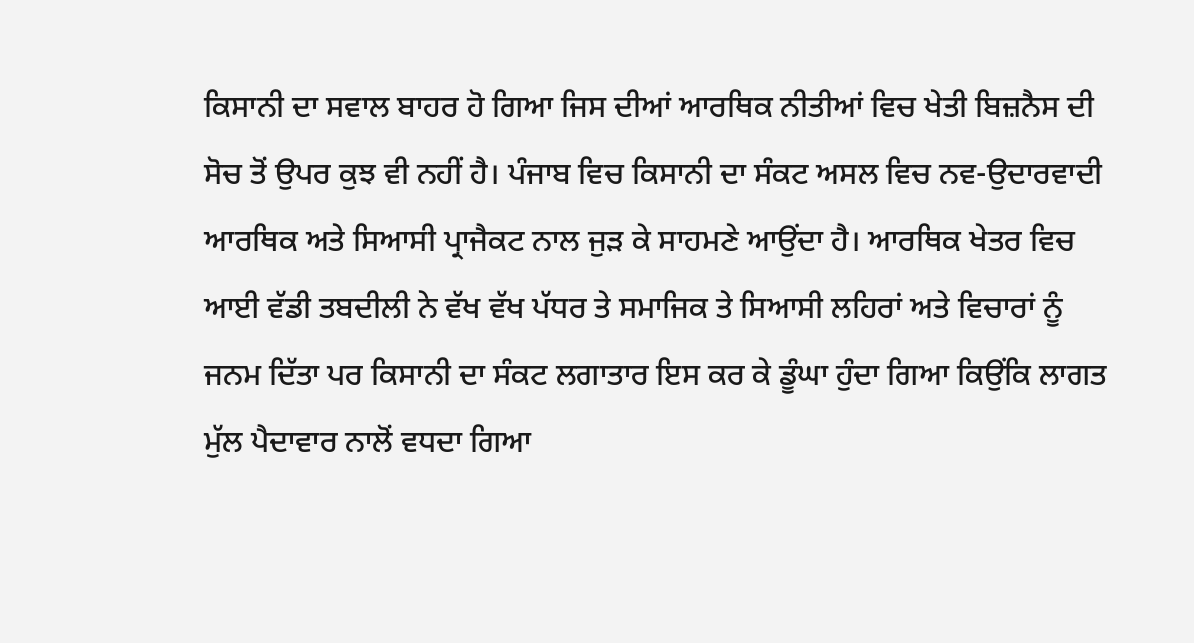ਕਿਸਾਨੀ ਦਾ ਸਵਾਲ ਬਾਹਰ ਹੋ ਗਿਆ ਜਿਸ ਦੀਆਂ ਆਰਥਿਕ ਨੀਤੀਆਂ ਵਿਚ ਖੇਤੀ ਬਿਜ਼ਨੈਸ ਦੀ ਸੋਚ ਤੋਂ ਉਪਰ ਕੁਝ ਵੀ ਨਹੀਂ ਹੈ। ਪੰਜਾਬ ਵਿਚ ਕਿਸਾਨੀ ਦਾ ਸੰਕਟ ਅਸਲ ਵਿਚ ਨਵ-ਉਦਾਰਵਾਦੀ ਆਰਥਿਕ ਅਤੇ ਸਿਆਸੀ ਪ੍ਰਾਜੈਕਟ ਨਾਲ ਜੁੜ ਕੇ ਸਾਹਮਣੇ ਆਉਂਦਾ ਹੈ। ਆਰਥਿਕ ਖੇਤਰ ਵਿਚ ਆਈ ਵੱਡੀ ਤਬਦੀਲੀ ਨੇ ਵੱਖ ਵੱਖ ਪੱਧਰ ਤੇ ਸਮਾਜਿਕ ਤੇ ਸਿਆਸੀ ਲਹਿਰਾਂ ਅਤੇ ਵਿਚਾਰਾਂ ਨੂੰ ਜਨਮ ਦਿੱਤਾ ਪਰ ਕਿਸਾਨੀ ਦਾ ਸੰਕਟ ਲਗਾਤਾਰ ਇਸ ਕਰ ਕੇ ਡੂੰਘਾ ਹੁੰਦਾ ਗਿਆ ਕਿਉਂਕਿ ਲਾਗਤ ਮੁੱਲ ਪੈਦਾਵਾਰ ਨਾਲੋਂ ਵਧਦਾ ਗਿਆ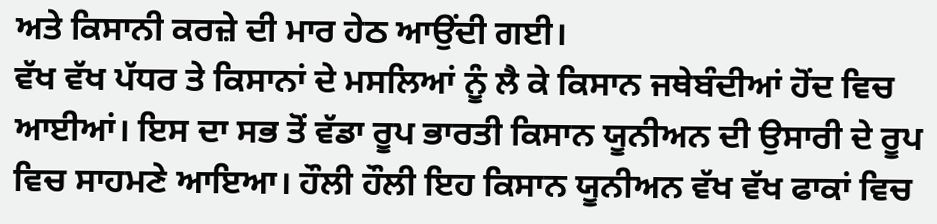ਅਤੇ ਕਿਸਾਨੀ ਕਰਜ਼ੇ ਦੀ ਮਾਰ ਹੇਠ ਆਉਂਦੀ ਗਈ।
ਵੱਖ ਵੱਖ ਪੱਧਰ ਤੇ ਕਿਸਾਨਾਂ ਦੇ ਮਸਲਿਆਂ ਨੂੰ ਲੈ ਕੇ ਕਿਸਾਨ ਜਥੇਬੰਦੀਆਂ ਹੋਂਦ ਵਿਚ ਆਈਆਂ। ਇਸ ਦਾ ਸਭ ਤੋਂ ਵੱਡਾ ਰੂਪ ਭਾਰਤੀ ਕਿਸਾਨ ਯੂਨੀਅਨ ਦੀ ਉਸਾਰੀ ਦੇ ਰੂਪ ਵਿਚ ਸਾਹਮਣੇ ਆਇਆ। ਹੌਲੀ ਹੌਲੀ ਇਹ ਕਿਸਾਨ ਯੂਨੀਅਨ ਵੱਖ ਵੱਖ ਫਾਕਾਂ ਵਿਚ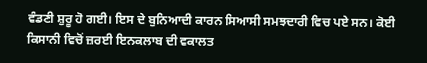ਵੰਡਣੀ ਸ਼ੁਰੂ ਹੋ ਗਈ। ਇਸ ਦੇ ਬੁਨਿਆਦੀ ਕਾਰਨ ਸਿਆਸੀ ਸਮਝਦਾਰੀ ਵਿਚ ਪਏ ਸਨ। ਕੋਈ ਕਿਸਾਨੀ ਵਿਚੋਂ ਜ਼ਰਈ ਇਨਕਲਾਬ ਦੀ ਵਕਾਲਤ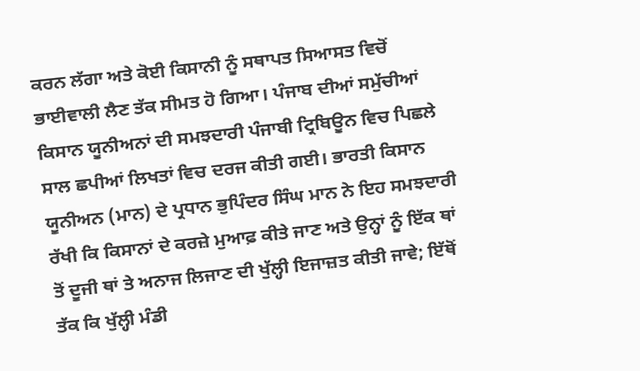ਕਰਨ ਲੱਗਾ ਅਤੇ ਕੋਈ ਕਿਸਾਨੀ ਨੂੰ ਸਥਾਪਤ ਸਿਆਸਤ ਵਿਚੋਂ ਭਾਈਵਾਲੀ ਲੈਣ ਤੱਕ ਸੀਮਤ ਹੋ ਗਿਆ। ਪੰਜਾਬ ਦੀਆਂ ਸਮੁੱਚੀਆਂ ਕਿਸਾਨ ਯੂਨੀਅਨਾਂ ਦੀ ਸਮਝਦਾਰੀ ਪੰਜਾਬੀ ਟ੍ਰਿਬਿਊਨ ਵਿਚ ਪਿਛਲੇ ਸਾਲ ਛਪੀਆਂ ਲਿਖਤਾਂ ਵਿਚ ਦਰਜ ਕੀਤੀ ਗਈ। ਭਾਰਤੀ ਕਿਸਾਨ ਯੂਨੀਅਨ (ਮਾਨ) ਦੇ ਪ੍ਰਧਾਨ ਭੁਪਿੰਦਰ ਸਿੰਘ ਮਾਨ ਨੇ ਇਹ ਸਮਝਦਾਰੀ ਰੱਖੀ ਕਿ ਕਿਸਾਨਾਂ ਦੇ ਕਰਜ਼ੇ ਮੁਆਫ਼ ਕੀਤੇ ਜਾਣ ਅਤੇ ਉਨ੍ਹਾਂ ਨੂੰ ਇੱਕ ਥਾਂ ਤੋਂ ਦੂਜੀ ਥਾਂ ਤੇ ਅਨਾਜ ਲਿਜਾਣ ਦੀ ਖੁੱਲ੍ਹੀ ਇਜਾਜ਼ਤ ਕੀਤੀ ਜਾਵੇ; ਇੱਥੋਂ ਤੱਕ ਕਿ ਖੁੱਲ੍ਹੀ ਮੰਡੀ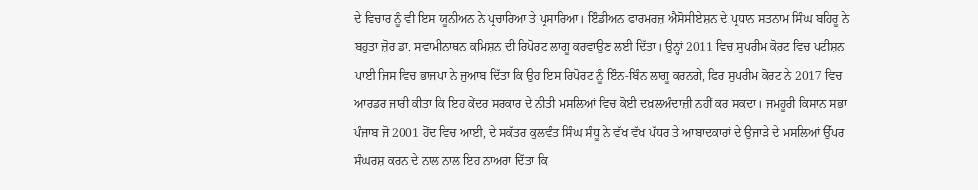ਦੇ ਵਿਚਾਰ ਨੂੰ ਵੀ ਇਸ ਯੂਨੀਅਨ ਨੇ ਪ੍ਰਚਾਰਿਆ ਤੇ ਪ੍ਰਸਾਰਿਆ। ਇੰਡੀਅਨ ਫਾਰਮਰਜ਼ ਐਸੋਸੀਏਸ਼ਨ ਦੇ ਪ੍ਰਧਾਨ ਸਤਨਾਮ ਸਿੰਘ ਬਹਿਰੂ ਨੇ ਬਹੁਤਾ ਜ਼ੋਰ ਡਾ. ਸਵਾਮੀਨਾਥਨ ਕਮਿਸ਼ਨ ਦੀ ਰਿਪੋਰਟ ਲਾਗੂ ਕਰਵਾਉਣ ਲਈ ਦਿੱਤਾ। ਉਨ੍ਹਾਂ 2011 ਵਿਚ ਸੁਪਰੀਮ ਕੋਰਟ ਵਿਚ ਪਟੀਸ਼ਨ ਪਾਈ ਜਿਸ ਵਿਚ ਭਾਜਪਾ ਨੇ ਜੁਆਬ ਦਿੱਤਾ ਕਿ ਉਹ ਇਸ ਰਿਪੋਰਟ ਨੂੰ ਇੰਨ-ਬਿੰਨ ਲਾਗੂ ਕਰਨਗੇ, ਫਿਰ ਸੁਪਰੀਮ ਕੋਰਟ ਨੇ 2017 ਵਿਚ ਆਰਡਰ ਜਾਰੀ ਕੀਤਾ ਕਿ ਇਹ ਕੇਂਦਰ ਸਰਕਾਰ ਦੇ ਨੀਤੀ ਮਸਲਿਆਂ ਵਿਚ ਕੋਈ ਦਖ਼ਲਅੰਦਾਜ਼ੀ ਨਹੀਂ ਕਰ ਸਕਦਾ। ਜਮਹੂਰੀ ਕਿਸਾਨ ਸਭਾ ਪੰਜਾਬ ਜੋ 2001 ਹੋਂਦ ਵਿਚ ਆਈ, ਦੇ ਸਕੱਤਰ ਕੁਲਵੰਤ ਸਿੰਘ ਸੰਧੂ ਨੇ ਵੱਖ ਵੱਖ ਪੱਧਰ ਤੇ ਆਬਾਦਕਾਰਾਂ ਦੇ ਉਜਾੜੇ ਦੇ ਮਸਲਿਆਂ ਉੱਪਰ ਸੰਘਰਸ਼ ਕਰਨ ਦੇ ਨਾਲ ਨਾਲ ਇਹ ਨਾਅਰਾ ਦਿੱਤਾ ਕਿ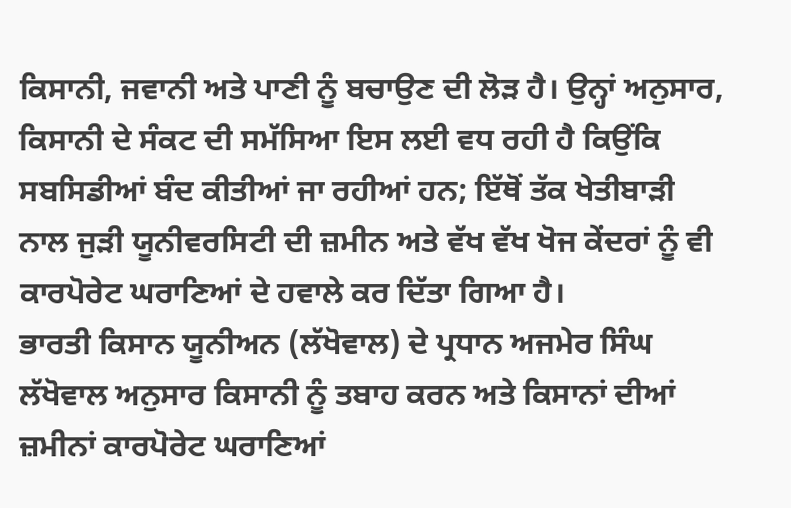ਕਿਸਾਨੀ, ਜਵਾਨੀ ਅਤੇ ਪਾਣੀ ਨੂੰ ਬਚਾਉਣ ਦੀ ਲੋੜ ਹੈ। ਉਨ੍ਹਾਂ ਅਨੁਸਾਰ, ਕਿਸਾਨੀ ਦੇ ਸੰਕਟ ਦੀ ਸਮੱਸਿਆ ਇਸ ਲਈ ਵਧ ਰਹੀ ਹੈ ਕਿਉਂਕਿ ਸਬਸਿਡੀਆਂ ਬੰਦ ਕੀਤੀਆਂ ਜਾ ਰਹੀਆਂ ਹਨ; ਇੱਥੋਂ ਤੱਕ ਖੇਤੀਬਾੜੀ ਨਾਲ ਜੁੜੀ ਯੂਨੀਵਰਸਿਟੀ ਦੀ ਜ਼ਮੀਨ ਅਤੇ ਵੱਖ ਵੱਖ ਖੋਜ ਕੇਂਦਰਾਂ ਨੂੰ ਵੀ ਕਾਰਪੋਰੇਟ ਘਰਾਣਿਆਂ ਦੇ ਹਵਾਲੇ ਕਰ ਦਿੱਤਾ ਗਿਆ ਹੈ।
ਭਾਰਤੀ ਕਿਸਾਨ ਯੂਨੀਅਨ (ਲੱਖੋਵਾਲ) ਦੇ ਪ੍ਰਧਾਨ ਅਜਮੇਰ ਸਿੰਘ ਲੱਖੋਵਾਲ ਅਨੁਸਾਰ ਕਿਸਾਨੀ ਨੂੰ ਤਬਾਹ ਕਰਨ ਅਤੇ ਕਿਸਾਨਾਂ ਦੀਆਂ ਜ਼ਮੀਨਾਂ ਕਾਰਪੋਰੇਟ ਘਰਾਣਿਆਂ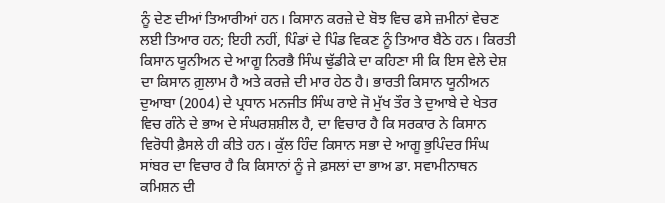ਨੂੰ ਦੇਣ ਦੀਆਂ ਤਿਆਰੀਆਂ ਹਨ। ਕਿਸਾਨ ਕਰਜ਼ੇ ਦੇ ਬੋਝ ਵਿਚ ਫਸੇ ਜ਼ਮੀਨਾਂ ਵੇਚਣ ਲਈ ਤਿਆਰ ਹਨ; ਇਹੀ ਨਹੀਂ, ਪਿੰਡਾਂ ਦੇ ਪਿੰਡ ਵਿਕਣ ਨੂੰ ਤਿਆਰ ਬੈਠੇ ਹਨ। ਕਿਰਤੀ ਕਿਸਾਨ ਯੂਨੀਅਨ ਦੇ ਆਗੂ ਨਿਰਭੈ ਸਿੰਘ ਢੁੱਡੀਕੇ ਦਾ ਕਹਿਣਾ ਸੀ ਕਿ ਇਸ ਵੇਲੇ ਦੇਸ਼ ਦਾ ਕਿਸਾਨ ਗ਼ੁਲਾਮ ਹੈ ਅਤੇ ਕਰਜ਼ੇ ਦੀ ਮਾਰ ਹੇਠ ਹੈ। ਭਾਰਤੀ ਕਿਸਾਨ ਯੂਨੀਅਨ ਦੁਆਬਾ (2004) ਦੇ ਪ੍ਰਧਾਨ ਮਨਜੀਤ ਸਿੰਘ ਰਾਏ ਜੋ ਮੁੱਖ ਤੌਰ ਤੇ ਦੁਆਬੇ ਦੇ ਖੇਤਰ ਵਿਚ ਗੰਨੇ ਦੇ ਭਾਅ ਦੇ ਸੰਘਰਸ਼ਸ਼ੀਲ ਹੈ, ਦਾ ਵਿਚਾਰ ਹੈ ਕਿ ਸਰਕਾਰ ਨੇ ਕਿਸਾਨ ਵਿਰੋਧੀ ਫ਼ੈਸਲੇ ਹੀ ਕੀਤੇ ਹਨ। ਕੁੱਲ ਹਿੰਦ ਕਿਸਾਨ ਸਭਾ ਦੇ ਆਗੂ ਭੁਪਿੰਦਰ ਸਿੰਘ ਸਾਂਬਰ ਦਾ ਵਿਚਾਰ ਹੈ ਕਿ ਕਿਸਾਨਾਂ ਨੂੰ ਜੇ ਫ਼ਸਲਾਂ ਦਾ ਭਾਅ ਡਾ. ਸਵਾਮੀਨਾਥਨ ਕਮਿਸ਼ਨ ਦੀ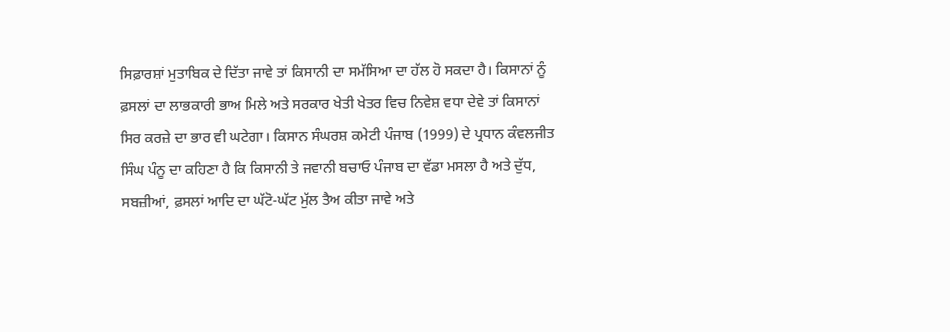ਸਿਫ਼ਾਰਸ਼ਾਂ ਮੁਤਾਬਿਕ ਦੇ ਦਿੱਤਾ ਜਾਵੇ ਤਾਂ ਕਿਸਾਨੀ ਦਾ ਸਮੱਸਿਆ ਦਾ ਹੱਲ ਹੋ ਸਕਦਾ ਹੈ। ਕਿਸਾਨਾਂ ਨੂੰ ਫ਼ਸਲਾਂ ਦਾ ਲਾਭਕਾਰੀ ਭਾਅ ਮਿਲੇ ਅਤੇ ਸਰਕਾਰ ਖੇਤੀ ਖੇਤਰ ਵਿਚ ਨਿਵੇਸ਼ ਵਧਾ ਦੇਵੇ ਤਾਂ ਕਿਸਾਨਾਂ ਸਿਰ ਕਰਜ਼ੇ ਦਾ ਭਾਰ ਵੀ ਘਟੇਗਾ। ਕਿਸਾਨ ਸੰਘਰਸ਼ ਕਮੇਟੀ ਪੰਜਾਬ (1999) ਦੇ ਪ੍ਰਧਾਨ ਕੰਵਲਜੀਤ ਸਿੰਘ ਪੰਨੂ ਦਾ ਕਹਿਣਾ ਹੈ ਕਿ ਕਿਸਾਨੀ ਤੇ ਜਵਾਨੀ ਬਚਾਓ ਪੰਜਾਬ ਦਾ ਵੱਡਾ ਮਸਲਾ ਹੈ ਅਤੇ ਦੁੱਧ, ਸਬਜ਼ੀਆਂ, ਫ਼ਸਲਾਂ ਆਦਿ ਦਾ ਘੱਟੋ-ਘੱਟ ਮੁੱਲ ਤੈਅ ਕੀਤਾ ਜਾਵੇ ਅਤੇ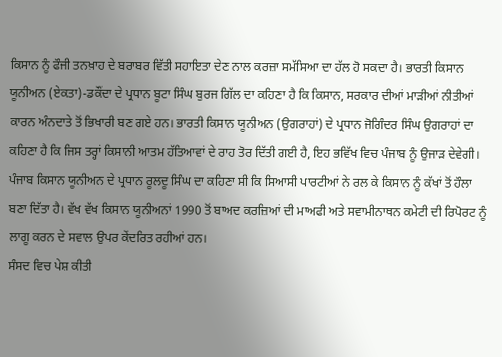ਕਿਸਾਨ ਨੂੰ ਫੌਜੀ ਤਨਖ਼ਾਹ ਦੇ ਬਰਾਬਰ ਵਿੱਤੀ ਸਹਾਇਤਾ ਦੇਣ ਨਾਲ ਕਰਜ਼ਾ ਸਮੱਸਿਆ ਦਾ ਹੱਲ ਹੋ ਸਕਦਾ ਹੈ। ਭਾਰਤੀ ਕਿਸਾਨ ਯੂਨੀਅਨ (ਏਕਤਾ)-ਡਕੌਂਦਾ ਦੇ ਪ੍ਰਧਾਨ ਬੂਟਾ ਸਿੰਘ ਬੁਰਜ ਗਿੱਲ ਦਾ ਕਹਿਣਾ ਹੈ ਕਿ ਕਿਸਾਨ, ਸਰਕਾਰ ਦੀਆਂ ਮਾੜੀਆਂ ਨੀਤੀਆਂ ਕਾਰਨ ਅੰਨਦਾਤੇ ਤੋਂ ਭਿਖਾਰੀ ਬਣ ਗਏ ਹਨ। ਭਾਰਤੀ ਕਿਸਾਨ ਯੂਨੀਅਨ (ਉਗਰਾਹਾਂ) ਦੇ ਪ੍ਰਧਾਨ ਜੋਗਿੰਦਰ ਸਿੰਘ ਉਗਰਾਹਾਂ ਦਾ ਕਹਿਣਾ ਹੈ ਕਿ ਜਿਸ ਤਰ੍ਹਾਂ ਕਿਸਾਨੀ ਆਤਮ ਹੱਤਿਆਵਾਂ ਦੇ ਰਾਹ ਤੋਰ ਦਿੱਤੀ ਗਈ ਹੈ, ਇਹ ਭਵਿੱਖ ਵਿਚ ਪੰਜਾਬ ਨੂੰ ਉਜਾੜ ਦੇਵੇਗੀ। ਪੰਜਾਬ ਕਿਸਾਨ ਯੂਨੀਅਨ ਦੇ ਪ੍ਰਧਾਨ ਰੂਲਦੂ ਸਿੰਘ ਦਾ ਕਹਿਣਾ ਸੀ ਕਿ ਸਿਆਸੀ ਪਾਰਟੀਆਂ ਨੇ ਰਲ ਕੇ ਕਿਸਾਨ ਨੂੰ ਕੱਖਾਂ ਤੋਂ ਹੌਲਾ ਬਣਾ ਦਿੱਤਾ ਹੈ। ਵੱਖ ਵੱਖ ਕਿਸਾਨ ਯੂਨੀਅਨਾਂ 1990 ਤੋਂ ਬਾਅਦ ਕਰਜ਼ਿਆਂ ਦੀ ਮਾਅਫੀ ਅਤੇ ਸਵਾਮੀਨਾਥਨ ਕਮੇਟੀ ਦੀ ਰਿਪੋਰਟ ਨੂੰ ਲਾਗੂ ਕਰਨ ਦੇ ਸਵਾਲ ਉਪਰ ਕੇਂਦਰਿਤ ਰਹੀਆਂ ਹਨ।
ਸੰਸਦ ਵਿਚ ਪੇਸ਼ ਕੀਤੀ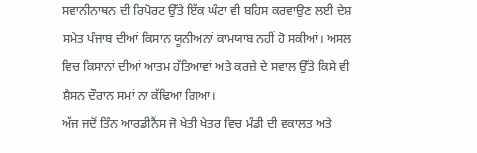ਸਵਾਨੀਨਾਥਨ ਦੀ ਰਿਪੋਰਟ ਉੱਤੇ ਇੱਕ ਘੰਟਾ ਵੀ ਬਹਿਸ ਕਰਵਾਉਣ ਲਈ ਦੇਸ਼ ਸਮੇਤ ਪੰਜਾਬ ਦੀਆਂ ਕਿਸਾਨ ਯੂਨੀਅਨਾਂ ਕਾਮਯਾਬ ਨਹੀਂ ਹੋ ਸਕੀਆਂ। ਅਸਲ ਵਿਚ ਕਿਸਾਨਾਂ ਦੀਆਂ ਆਤਮ ਹੱਤਿਆਵਾਂ ਅਤੇ ਕਰਜ਼ੇ ਦੇ ਸਵਾਲ ਉੱਤੇ ਕਿਸੇ ਵੀ ਸ਼ੈਸਨ ਦੌਰਾਨ ਸਮਾਂ ਨਾ ਕੱਢਿਆ ਗਿਆ।
ਅੱਜ ਜਦੋਂ ਤਿੰਨ ਆਰਡੀਨੈਂਸ ਜੋ ਖੇਤੀ ਖੇਤਰ ਵਿਚ ਮੰਡੀ ਦੀ ਵਕਾਲਤ ਅਤੇ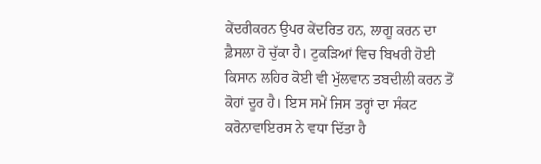ਕੇਂਦਰੀਕਰਨ ਉਪਰ ਕੇਂਦਰਿਤ ਹਨ, ਲਾਗੂ ਕਰਨ ਦਾ ਫ਼ੈਸਲਾ ਹੋ ਚੁੱਕਾ ਹੈ। ਟੁਕੜਿਆਂ ਵਿਚ ਬਿਖਰੀ ਹੋਈ ਕਿਸਾਨ ਲਹਿਰ ਕੋਈ ਵੀ ਮੁੱਲਵਾਨ ਤਬਦੀਲੀ ਕਰਨ ਤੋਂ ਕੋਹਾਂ ਦੂਰ ਹੈ। ਇਸ ਸਮੇਂ ਜਿਸ ਤਰ੍ਹਾਂ ਦਾ ਸੰਕਟ ਕਰੋਨਾਵਾਇਰਸ ਨੇ ਵਧਾ ਦਿੱਤਾ ਹੈ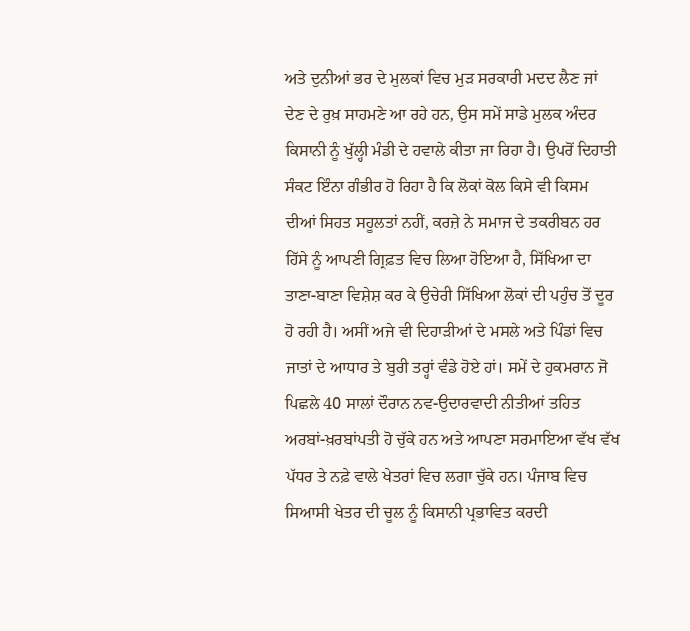ਅਤੇ ਦੁਨੀਆਂ ਭਰ ਦੇ ਮੁਲਕਾਂ ਵਿਚ ਮੁੜ ਸਰਕਾਰੀ ਮਦਦ ਲੈਣ ਜਾਂ ਦੇਣ ਦੇ ਰੁਖ਼ ਸਾਹਮਣੇ ਆ ਰਹੇ ਹਨ, ਉਸ ਸਮੇਂ ਸਾਡੇ ਮੁਲਕ ਅੰਦਰ ਕਿਸਾਨੀ ਨੂੰ ਖੁੱਲ੍ਹੀ ਮੰਡੀ ਦੇ ਹਵਾਲੇ ਕੀਤਾ ਜਾ ਰਿਹਾ ਹੈ। ਉਪਰੋਂ ਦਿਹਾਤੀ ਸੰਕਟ ਇੰਨਾ ਗੰਭੀਰ ਹੋ ਰਿਹਾ ਹੈ ਕਿ ਲੋਕਾਂ ਕੋਲ ਕਿਸੇ ਵੀ ਕਿਸਮ ਦੀਆਂ ਸਿਹਤ ਸਹੂਲਤਾਂ ਨਹੀਂ, ਕਰਜ਼ੇ ਨੇ ਸਮਾਜ ਦੇ ਤਕਰੀਬਨ ਹਰ ਹਿੱਸੇ ਨੂੰ ਆਪਣੀ ਗ੍ਰਿਫ਼ਤ ਵਿਚ ਲਿਆ ਹੋਇਆ ਹੈ, ਸਿੱਖਿਆ ਦਾ ਤਾਣਾ-ਬਾਣਾ ਵਿਸ਼ੇਸ਼ ਕਰ ਕੇ ਉਚੇਰੀ ਸਿੱਖਿਆ ਲੋਕਾਂ ਦੀ ਪਹੁੰਚ ਤੋਂ ਦੂਰ ਹੋ ਰਹੀ ਹੈ। ਅਸੀਂ ਅਜੇ ਵੀ ਦਿਹਾੜੀਆਂ ਦੇ ਮਸਲੇ ਅਤੇ ਪਿੰਡਾਂ ਵਿਚ ਜਾਤਾਂ ਦੇ ਆਧਾਰ ਤੇ ਬੁਰੀ ਤਰ੍ਹਾਂ ਵੰਡੇ ਹੋਏ ਹਾਂ। ਸਮੇਂ ਦੇ ਹੁਕਮਰਾਨ ਜੋ ਪਿਛਲੇ 40 ਸਾਲਾਂ ਦੌਰਾਨ ਨਵ-ਉਦਾਰਵਾਦੀ ਨੀਤੀਆਂ ਤਹਿਤ ਅਰਬਾਂ-ਖ਼ਰਬਾਂਪਤੀ ਹੋ ਚੁੱਕੇ ਹਨ ਅਤੇ ਆਪਣਾ ਸਰਮਾਇਆ ਵੱਖ ਵੱਖ ਪੱਧਰ ਤੇ ਨਫ਼ੇ ਵਾਲੇ ਖੇਤਰਾਂ ਵਿਚ ਲਗਾ ਚੁੱਕੇ ਹਨ। ਪੰਜਾਬ ਵਿਚ ਸਿਆਸੀ ਖੇਤਰ ਦੀ ਚੂਲ ਨੂੰ ਕਿਸਾਨੀ ਪ੍ਰਭਾਵਿਤ ਕਰਦੀ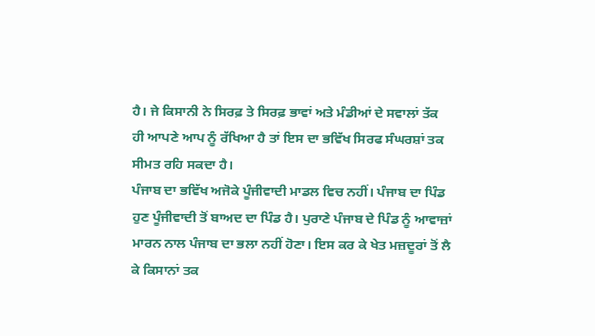ਹੈ। ਜੇ ਕਿਸਾਨੀ ਨੇ ਸਿਰਫ਼ ਤੇ ਸਿਰਫ਼ ਭਾਵਾਂ ਅਤੇ ਮੰਡੀਆਂ ਦੇ ਸਵਾਲਾਂ ਤੱਕ ਹੀ ਆਪਣੇ ਆਪ ਨੂੰ ਰੱਖਿਆ ਹੈ ਤਾਂ ਇਸ ਦਾ ਭਵਿੱਖ ਸਿਰਫ ਸੰਘਰਸ਼ਾਂ ਤਕ ਸੀਮਤ ਰਹਿ ਸਕਦਾ ਹੈ।
ਪੰਜਾਬ ਦਾ ਭਵਿੱਖ ਅਜੋਕੇ ਪੂੰਜੀਵਾਦੀ ਮਾਡਲ ਵਿਚ ਨਹੀਂ। ਪੰਜਾਬ ਦਾ ਪਿੰਡ ਹੁਣ ਪੂੰਜੀਵਾਦੀ ਤੋਂ ਬਾਅਦ ਦਾ ਪਿੰਡ ਹੈ। ਪੁਰਾਣੇ ਪੰਜਾਬ ਦੇ ਪਿੰਡ ਨੂੰ ਆਵਾਜ਼ਾਂ ਮਾਰਨ ਨਾਲ ਪੰਜਾਬ ਦਾ ਭਲਾ ਨਹੀਂ ਹੋਣਾ। ਇਸ ਕਰ ਕੇ ਖੇਤ ਮਜ਼ਦੂਰਾਂ ਤੋਂ ਲੈ ਕੇ ਕਿਸਾਨਾਂ ਤਕ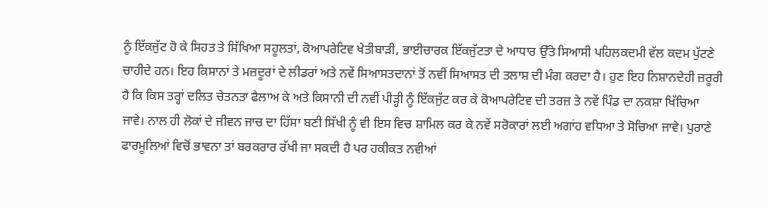ਨੂੰ ਇੱਕਜੁੱਟ ਹੋ ਕੇ ਸਿਹਤ ਤੇ ਸਿੱਖਿਆ ਸਹੂਲਤਾਂ, ਕੋਆਪਰੇਟਿਵ ਖੇਤੀਬਾੜੀ, ਭਾਈਚਾਰਕ ਇੱਕਜੁੱਟਤਾ ਦੇ ਆਧਾਰ ਉੱਤੇ ਸਿਆਸੀ ਪਹਿਲਕਦਮੀ ਵੱਲ ਕਦਮ ਪੁੱਟਣੇ ਚਾਹੀਦੇ ਹਨ। ਇਹ ਕਿਸਾਨਾਂ ਤੇ ਮਜ਼ਦੂਰਾਂ ਦੇ ਲੀਡਰਾਂ ਅਤੇ ਨਵੇਂ ਸਿਆਸਤਦਾਨਾਂ ਤੋਂ ਨਵੀਂ ਸਿਆਸਤ ਦੀ ਤਲਾਸ਼ ਦੀ ਮੰਗ ਕਰਦਾ ਹੈ। ਹੁਣ ਇਹ ਨਿਸ਼ਾਨਦੇਹੀ ਜ਼ਰੂਰੀ ਹੈ ਕਿ ਕਿਸ ਤਰ੍ਹਾਂ ਦਲਿਤ ਚੇਤਨਤਾ ਫੈਲਾਅ ਕੇ ਅਤੇ ਕਿਸਾਨੀ ਦੀ ਨਵੀਂ ਪੀੜ੍ਹੀ ਨੂੰ ਇੱਕਜੁੱਟ ਕਰ ਕੇ ਕੋਆਪਰੇਟਿਵ ਦੀ ਤਰਜ਼ ਤੇ ਨਵੇਂ ਪਿੰਡ ਦਾ ਨਕਸ਼ਾ ਖਿੱਚਿਆ ਜਾਵੇ। ਨਾਲ ਹੀ ਲੋਕਾਂ ਦੇ ਜੀਵਨ ਜਾਚ ਦਾ ਹਿੱਸਾ ਬਣੀ ਸਿੱਖੀ ਨੂੰ ਵੀ ਇਸ ਵਿਚ ਸ਼ਾਮਿਲ ਕਰ ਕੇ ਨਵੇਂ ਸਰੋਕਾਰਾਂ ਲਈ ਅਗਾਂਹ ਵਧਿਆ ਤੇ ਸੋਚਿਆ ਜਾਵੇ। ਪੁਰਾਣੇ ਫਾਰਮੂਲਿਆਂ ਵਿਚੋਂ ਭਾਵਨਾ ਤਾਂ ਬਰਕਰਾਰ ਰੱਖੀ ਜਾ ਸਕਦੀ ਹੈ ਪਰ ਹਕੀਕਤ ਨਵੀਆਂ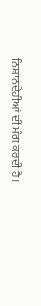ਨਿਸ਼ਾਨਦੇਹੀਆਂ ਦੀ ਮੰਗ ਕਰਦੀ ਹੈ।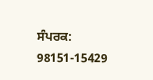ਸੰਪਰਕ: 98151-15429